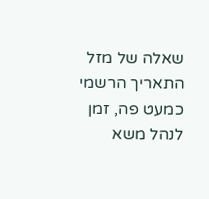שאלה של מזל
התאריך הרשמי כמעט פה, זמן לנהל משא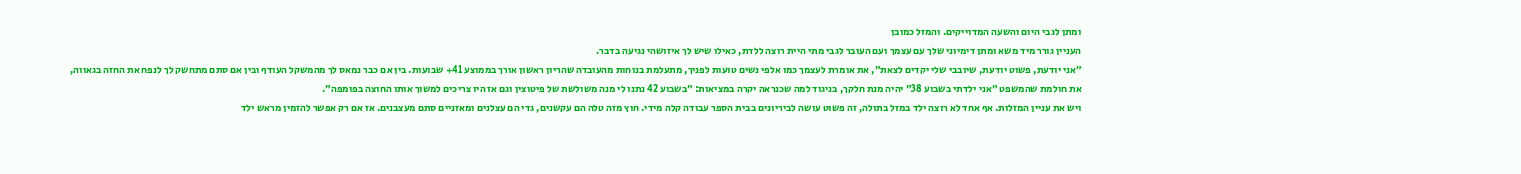ומתן לגבי היום והשעה המדוייקים. והמזל כמובן
העניין גורר מיד משא ומתן דימיוני שלך עם עצמך ועם העובר לגבי מתי היית רוצה ללדת, כאילו שיש לך איזושהי נגיעה בדבר.
״אני יודעת, פשוט יודעת, שיובבי שלי יקדים לצאת״, את אומרת לעצמך כמו אלפי נשים טועות לפניך, מתעלמת בנוחות מהעובדה שהריון ראשון אורך בממוצע 41+ שבועות. בין אם כבר נמאס לך מהמשקל העודף ובין אם סתם מתחשק לך לנפח את החזה בגאווה, את חולמת שהמשפט ״אני ילדתי בשבוע 38״ יהיה מנת חלקך, בניגוד למה שכנראה יקרה במציאות: ״בשבוע 42 נתנו לי מנה משולשת של פיטוצין וגם אז היו צריכים למשוך אותו החוצה בפומפה״.
ויש את עניין המזלות. אף אחד לא רוצה ילד במזל בתולה, זה פשוט עושה לביריונים בבית הספר עבודה קלה מידי. חוץ מזה טלה הם עקשנים, גדי הם עצלנים ומאזניים סתם מעצבנים. אז אם רק אפשר להזמין מראש ילד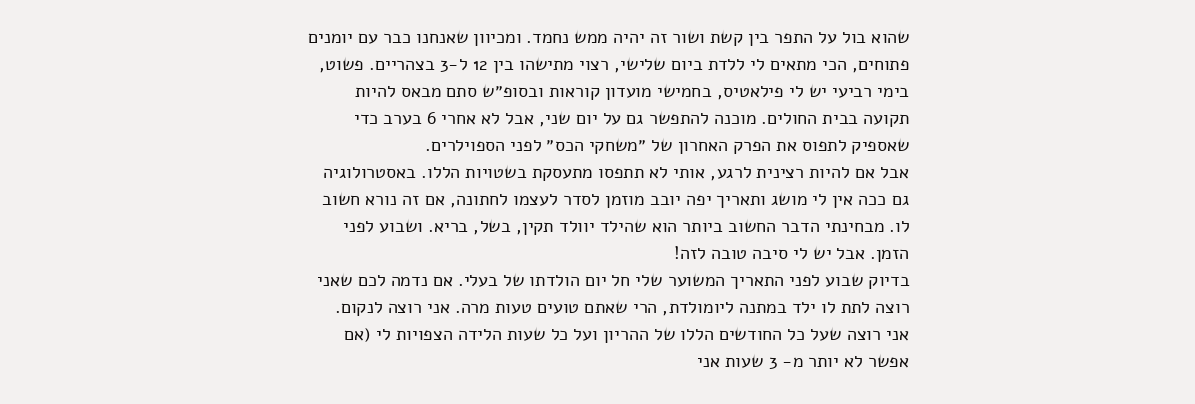שהוא בול על התפר בין קשת ושור זה יהיה ממש נחמד. ומכיוון שאנחנו כבר עם יומנים פתוחים, הכי מתאים לי ללדת ביום שלישי, רצוי מתישהו בין 12 ל-3 בצהריים. פשוט, בימי רביעי יש לי פילאטיס, בחמישי מועדון קוראות ובסופ״ש סתם מבאס להיות תקועה בבית החולים. מוכנה להתפשר גם על יום שני, אבל לא אחרי 6 בערב כדי שאספיק לתפוס את הפרק האחרון של ״משחקי הכס״ לפני הספוילרים.
אבל אם להיות רצינית לרגע, אותי לא תתפסו מתעסקת בשטויות הללו. באסטרולוגיה גם ככה אין לי מושג ותאריך יפה יובב מוזמן לסדר לעצמו לחתונה, אם זה נורא חשוב לו. מבחינתי הדבר החשוב ביותר הוא שהילד יוולד תקין, בשל, בריא. ושבוע לפני הזמן. אבל יש לי סיבה טובה לזה!
בדיוק שבוע לפני התאריך המשוער שלי חל יום הולדתו של בעלי. אם נדמה לכם שאני רוצה לתת לו ילד במתנה ליומולדת, הרי שאתם טועים טעות מרה. אני רוצה לנקום. אני רוצה שעל כל החודשים הללו של ההריון ועל כל שעות הלידה הצפויות לי (אם אפשר לא יותר מ- 3 שעות אני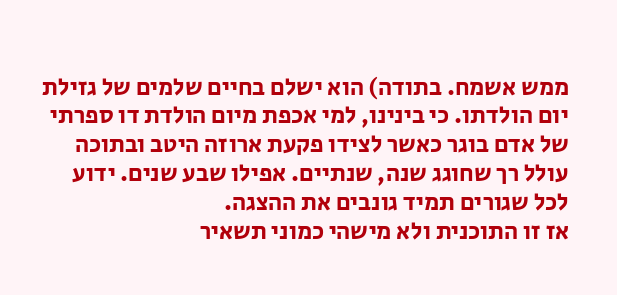ממש אשמח. בתודה) הוא ישלם בחיים שלמים של גזילת יום הולדתו. כי בינינו, למי אכפת מיום הולדת דו ספרתי של אדם בוגר כאשר לצידו פקעת ארוזה היטב ובתוכה עולל רך שחוגג שנה, שנתיים. אפילו שבע שנים. ידוע לכל שגורים תמיד גונבים את ההצגה.
אז זו התוכנית ולא מישהי כמוני תשאיר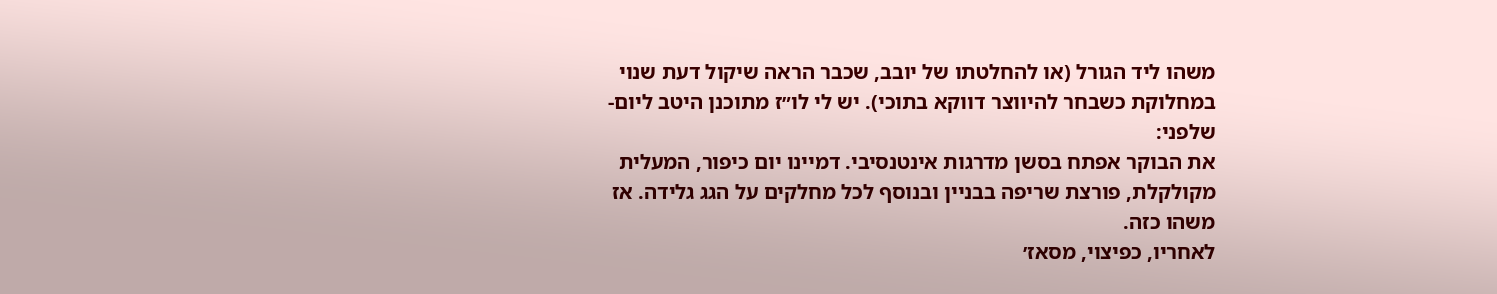משהו ליד הגורל (או להחלטתו של יובב, שכבר הראה שיקול דעת שנוי במחלוקת כשבחר להיווצר דווקא בתוכי). יש לי לו״ז מתוכנן היטב ליום-שלפני:
את הבוקר אפתח בסשן מדרגות אינטנסיבי. דמיינו יום כיפור, המעלית מקולקלת, פורצת שריפה בבניין ובנוסף לכל מחלקים על הגג גלידה. אז משהו כזה.
לאחריו, כפיצוי, מסאז׳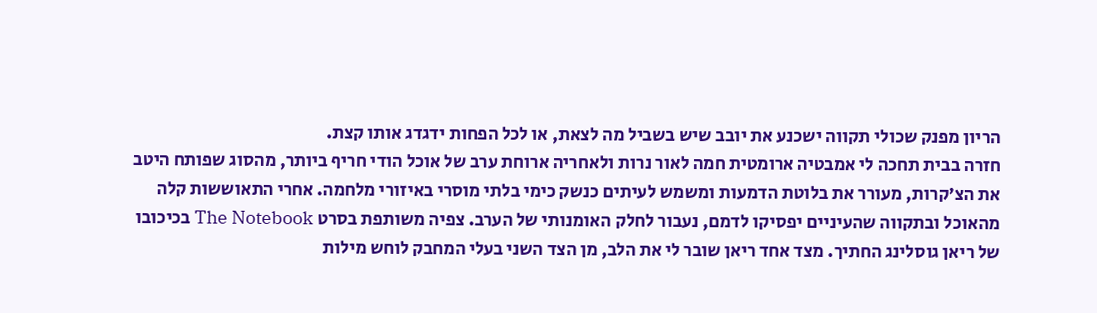הריון מפנק שכולי תקווה ישכנע את יובב שיש בשביל מה לצאת, או לכל הפחות ידגדג אותו קצת.
חזרה בבית תחכה לי אמבטיה ארומטית חמה לאור נרות ולאחריה ארוחת ערב של אוכל הודי חריף ביותר, מהסוג שפותח היטב את הצ׳קרות, מעורר את בלוטת הדמעות ומשמש לעיתים כנשק כימי בלתי מוסרי באיזורי מלחמה. אחרי התאוששות קלה מהאוכל ובתקווה שהעיניים יפסיקו לדמם, נעבור לחלק האומנותי של הערב. צפיה משותפת בסרט The Notebook בכיכובו של ריאן גוסלינג החתיך. מצד אחד ריאן שובר לי את הלב, מן הצד השני בעלי המחבק לוחש מילות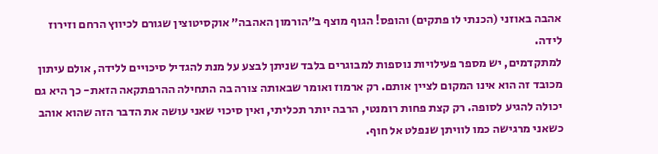אהבה באוזני (הכנתי לו פתקים) והופס! הגוף מוצף ב״הורמון האהבה״ אוקסיטוצין שגורם לכיווץ הרחם וזירוז לידה.
למתקדמים, יש מספר פעילויות נוספות למבוגרים בלבד שניתן לבצע על מנת להגדיל סיכויים ללידה, אולם עיתון מכובד זה הוא אינו המקום לציין אותם. רק ארמוז ואומר שבאותה צורה בה התחילה ההרפתקאה הזאת- כך היא גם יכולה להגיע לסופה. רק קצת פחות רומנטי, הרבה יותר תכליתי, ואין סיכוי שאני עושה את הדבר הזה שהוא אוהב כשאני מרגישה כמו לוויתן שנפלט אל חוף.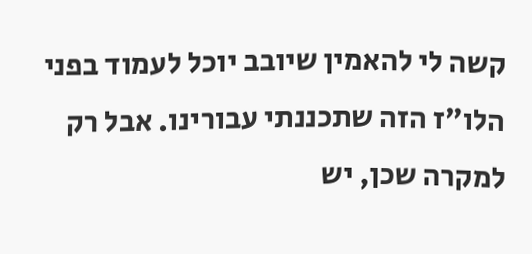קשה לי להאמין שיובב יוכל לעמוד בפני הלו״ז הזה שתכננתי עבורינו. אבל רק למקרה שכן, יש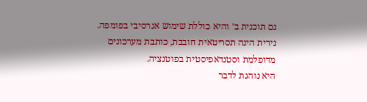גם תוכנית ב׳ והיא כוללת שימוש אגרסיבי בפומפה.
נירית הינה תסריטאית חובבת, כותבת מערכונים מדופלמת וסטנדאפיסטית בפוטנציה.
היא נוהגת לדבר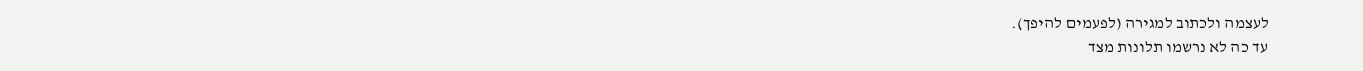לעצמה ולכתוב למגירה (לפעמים להיפך).
עד כה לא נרשמו תלונות מצד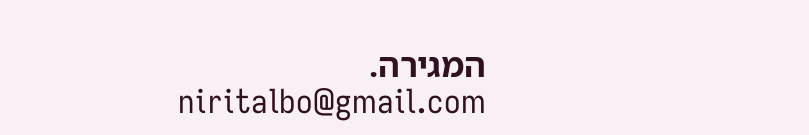המגירה.
niritalbo@gmail.com